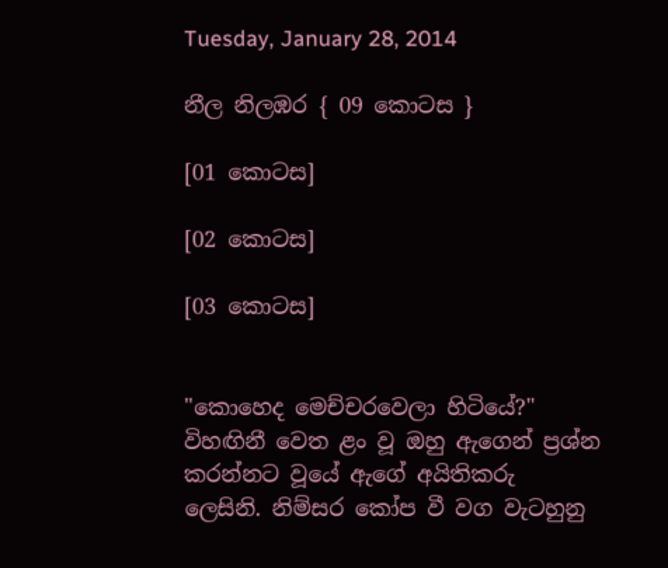Tuesday, January 28, 2014

නීල නිලඹර { 09 කොටස }

[01 කොටස]

[02 කොටස]

[03 කොටස]


"කොහෙද මෙච්චරවෙලා හිටියේ?"
විහඟිනී වෙත ළං වූ ඔහු ඇගෙන් ප්‍රශ්න කරන්නට වූයේ ඇගේ අයිතිකරු ලෙසිනි. නිම්සර කෝප වී වග වැටහුනු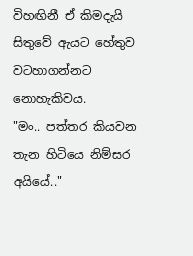විහඟිනී ඒ කිමදැයි සිතුවේ ඇයට හේතුව වටහාගන්නට නොහැකිවය.
"මං.. පත්තර කියවන තැන හිටියෙ නිම්සර අයියේ.."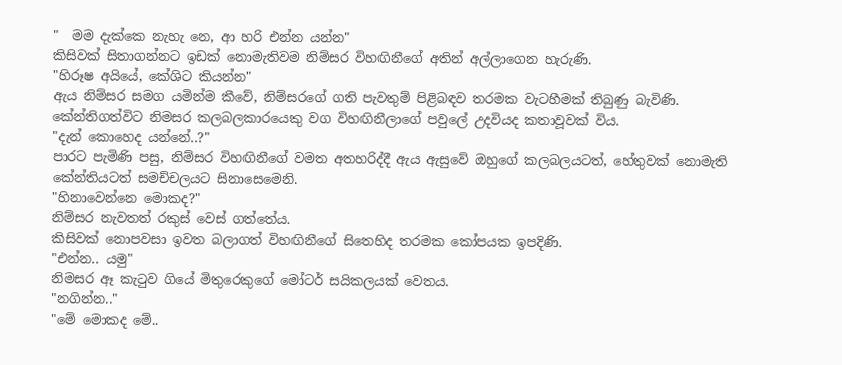"  මම දැක්කෙ නැහැ නෙ, ආ හරි එන්න යන්න"
කිසිවක් සිතාගන්නට ඉඩක් නොමැතිවම නිම්සර විහඟිනීගේ අතින් අල්ලාගෙන හැරුණි.
"හිරූෂ අයියේ, කේශිට කියන්න"
ඇය නිම්සර සමග යමින්ම කීවේ, නිම්සරගේ ගති පැවතුම් පිළිබඳව තරමක වැටහීමක් තිබුණු බැවිණි. කේන්තිගත්විට නිමසර කලබලකාරයෙකු වග විහඟිනීලාගේ පවුලේ උදවියද කතාවූවක් විය.
"දැන් කොහෙද යන්නේ..?"
පාරට පැමිණි පසු, නිම්සර විහඟිනීගේ වමත අතහරිද්දී ඇය ඇසුවේ ඔහුගේ කලබලයටත්, හේතුවක් නොමැති කේන්තියටත් සමච්චලයට සිනාසෙමෙනි.
"හිනාවෙන්නෙ මොකද?"
නිම්සර නැවතත් රකුස් වෙස් ගත්තේය.
කිසිවක් නොපවසා ඉවත බලාගත් විහඟිනීගේ සිතෙහිද තරමක කෝපයක ඉපදිණි.
"එන්න.. යමු"
නිමසර ඈ කැටුව ගියේ මිතුරෙකුගේ මෝටර් සයිකලයක් වෙතය.
"නගින්න.."
"මේ මොකද මේ..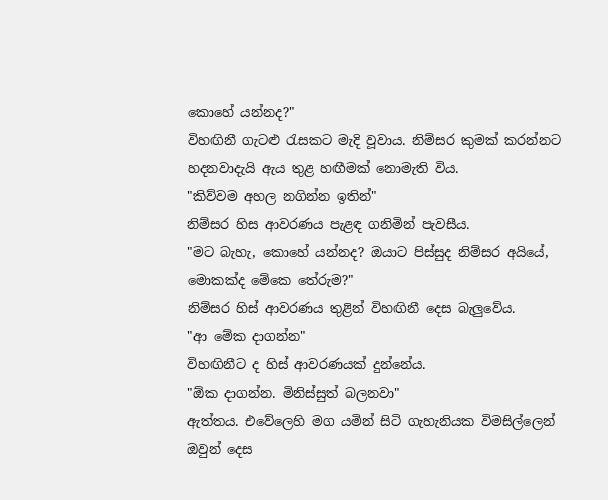කොහේ යන්නද?"
විහඟිනී ගැටළු රැසකට මැදි වූවාය. නිම්සර කුමක් කරන්නට හදනවාදැයි ඇය තුළ හඟීමක් නොමැති විය.
"කිව්වම අහල නගින්න ඉතින්"
නිම්සර හිස ආවරණය පැළඳ ගනිමින් පැවසීය.
"මට බැහැ, කොහේ යන්නද? ඔයාට පිස්සුද නිම්සර අයියේ, මොකක්ද මේකෙ තේරුම?"
නිම්සර හිස් ආවරණය තුළින් විහඟිනී දෙස බැලුවේය.
"ආ මේක දාගන්න"
විහඟිනීට ද හිස් ආවරණයක් දුන්නේය.
"ඕක දාගන්න. මිනිස්සුත් බලනවා"
ඇත්තය. එවේලෙහි මග යමින් සිටි ගැහැනියක විමසිල්ලෙන් ඔවුන් දෙස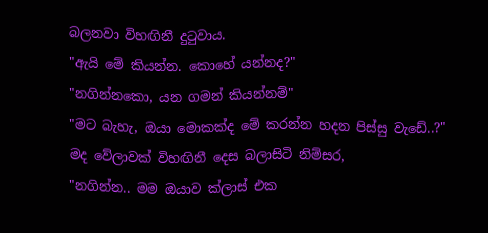බලනවා විහඟිනී දුටුවාය.
"ඇයි මේ කියන්න. කොහේ යන්නද?"
"නගින්නකො, යන ගමන් කියන්නම්"
"මට බැහැ, ඔයා මොකක්ද මේ කරන්න හදන පිස්සු වැඩේ..?"
මද වේලාවක් විහඟිනී දෙස බලාසිටි නිම්සර,
"නගින්න.. මම ඔයාව ක්ලාස් එක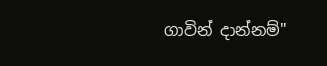ගාවින් දාන්නම්"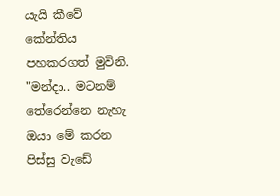යැයි කීවේ කේන්තිය පහකරගත් මුවිනි.
"මන්දා.. මටනම් තේරෙන්නෙ නැහැ ඔයා මේ කරන පිස්සු වැඩේ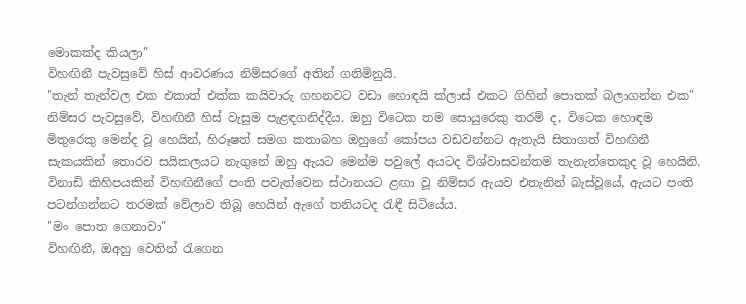මොකක්ද කියලා"
විහඟිනී පැවසුවේ හිස් ආවරණය නිම්සරගේ අතින් ගනිමිනුයි.
"තැන් තැන්වල එක එකාත් එක්ක කයිවාරු ගහනවට වඩා හොඳයි ක්ලාස් එකට ගිහින් පොතක් බලාගන්න එක"
නිම්සර පැවසුවේ, විහඟිනී හිස් වැසුම පැළඳගනිද්දීය. ඔහු විටෙක තම සොයුරෙකු තරම් ද, විටෙක හොඳම මිතුරෙකු මෙන්ද වූ හෙයින්, හිරූෂත් සමග කතාබහ ඔහුගේ කෝපය වඩවන්නට ඇතැයි සිතාගත් විහඟිනී සැකයකින් තොරව සයිකලයට නැගුනේ ඔහු ඇයට මෙන්ම පවුලේ අයටද විශ්වාසවන්තම තැනැත්තෙකුද වූ හෙයිනි.
විනාඩි කිහිපයකින් විහඟිනීගේ පංති පවැත්වෙන ස්ථානයට ළඟා වූ නිම්සර ඇයව එතැනින් බැස්වූයේ, ඇයට පංති පටන්ගන්නට තරමක් වේලාව තිබූ හෙයින් ඇගේ තනියටද රැඳී සිටියේය.
"මං පොත ගෙනාවා"
විහඟිනී, ඔඅහු වෙතින් රැගෙන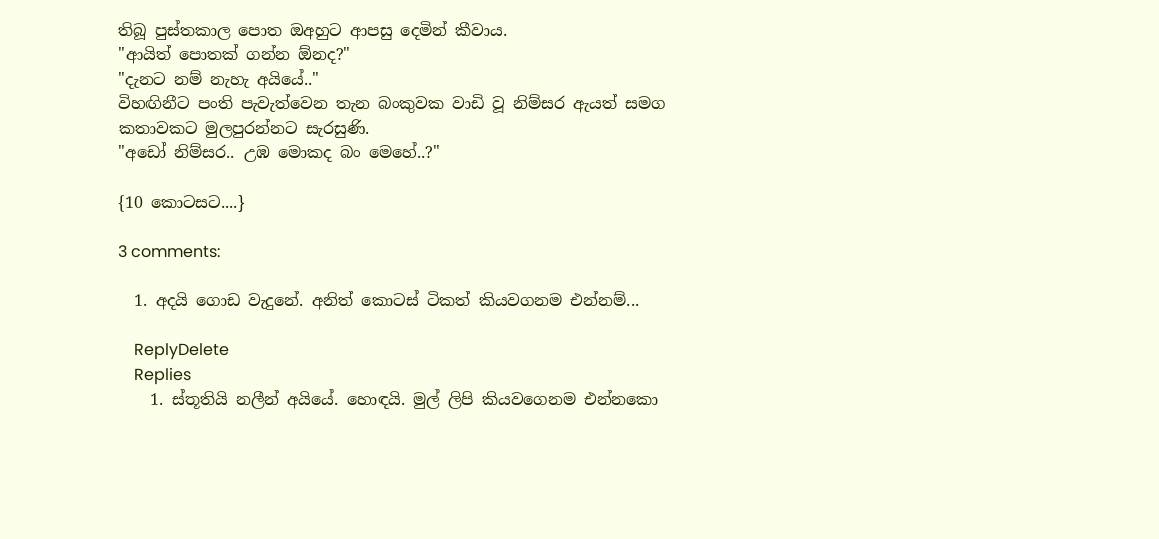තිබූ පුස්තකාල පොත ඔඅහුට ආපසු දෙමින් කීවාය.
"ආයිත් පොතක් ගන්න ඕනද?"
"දැනට නම් නැහැ අයියේ.."
විහඟිනීට පංති පැවැත්වෙන තැන බංකුවක වාඩි වූ නිම්සර ඇයත් සමග කතාවකට මුලපුරන්නට සැරසුණි.
"අඩෝ නිම්සර.. උඹ මොකද බං මෙහේ..?"

{10 කොටසට....}

3 comments:

  1. අදයි ගොඩ වැදුනේ. අනිත් කොටස් ටිකත් කියවගනම එන්නම්...

    ReplyDelete
    Replies
    1. ස්තූතියි නලීන් අයියේ. හොඳයි. මුල් ලිපි කියවගෙනම එන්නකො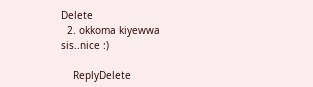Delete
  2. okkoma kiyewwa sis..nice :)

    ReplyDelete